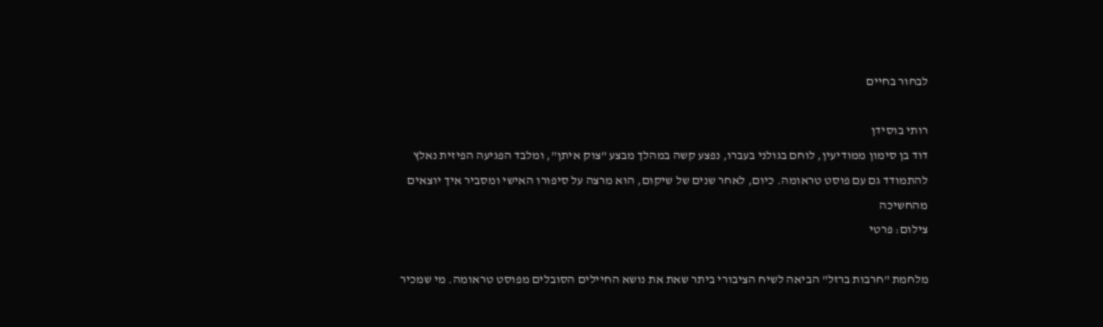לבחור בחיים

רותי בוסידן
דוד בן סימון ממודיעין, לוחם בגולני בעברו, נפצע קשה במהלך מבצע "צוק איתן", ומלבד הפגיעה הפיזית נאלץ להתמודד גם עם פוסט טראומה. כיום, לאחר שנים של שיקום, הוא מרצה על סיפורו האישי ומסביר איך יוצאים מהחשיכה
צילום: פרטי

מלחמת "חרבות ברזל" הביאה לשיח הציבורי ביתר שאת את נושא החיילים הסובלים מפוסט טראומה. מי שמכיר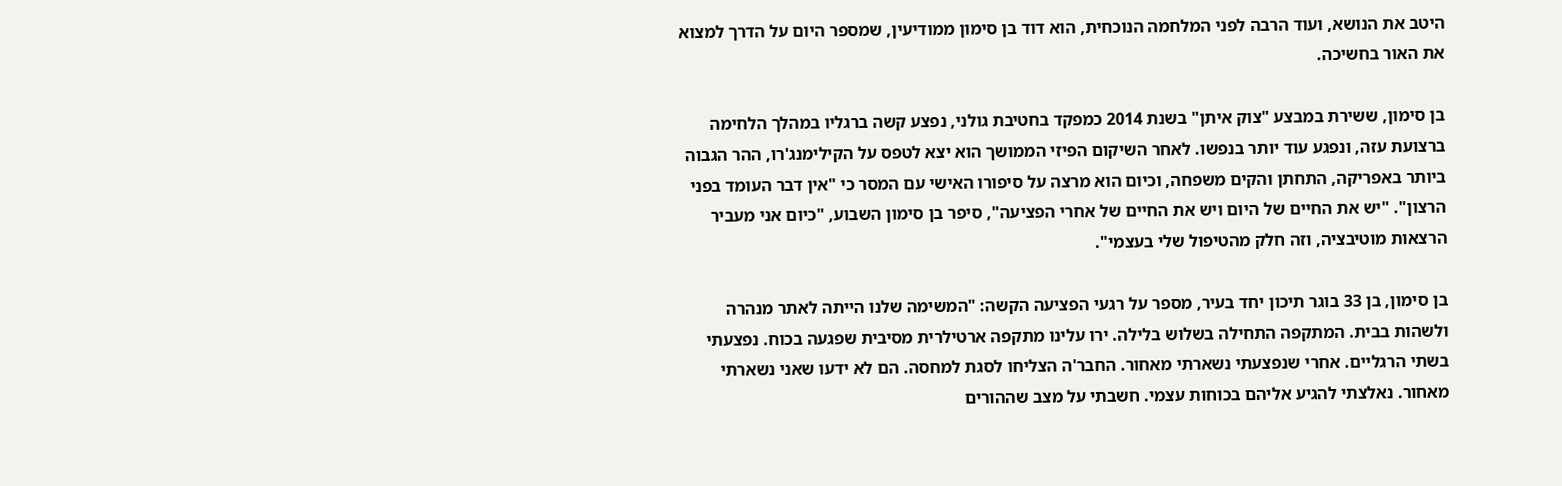היטב את הנושא, ועוד הרבה לפני המלחמה הנוכחית, הוא דוד בן סימון ממודיעין, שמספר היום על הדרך למצוא את האור בחשיכה.

בן סימון, ששירת במבצע "צוק איתן" בשנת 2014 כמפקד בחטיבת גולני, נפצע קשה ברגליו במהלך הלחימה ברצועת עזה, ונפגע עוד יותר בנפשו. לאחר השיקום הפיזי הממושך הוא יצא לטפס על הקילימנג'רו, ההר הגבוה ביותר באפריקה, התחתן והקים משפחה, וכיום הוא מרצה על סיפורו האישי עם המסר כי "אין דבר העומד בפני הרצון". "יש את החיים של היום ויש את החיים של אחרי הפציעה", סיפר בן סימון השבוע, "כיום אני מעביר הרצאות מוטיבציה, וזה חלק מהטיפול שלי בעצמי".

בן סימון, בן 33 בוגר תיכון יחד בעיר, מספר על רגעי הפציעה הקשה: "המשימה שלנו הייתה לאתר מנהרה ולשהות בבית. המתקפה התחילה בשלוש בלילה. ירו עלינו מתקפה ארטילרית מסיבית שפגעה בכוח. נפצעתי בשתי הרגליים. אחרי שנפצעתי נשארתי מאחור. החבר'ה הצליחו לסגת למחסה. הם לא ידעו שאני נשארתי מאחור. נאלצתי להגיע אליהם בכוחות עצמי. חשבתי על מצב שההורים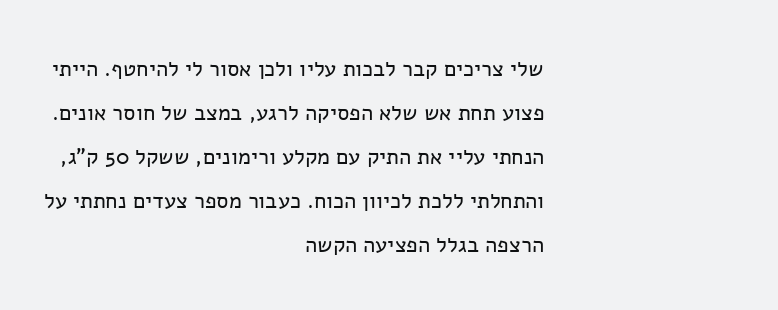שלי צריכים קבר לבכות עליו ולכן אסור לי להיחטף. הייתי פצוע תחת אש שלא הפסיקה לרגע, במצב של חוסר אונים. הנחתי עליי את התיק עם מקלע ורימונים, ששקל 50 ק"ג, והתחלתי ללכת לכיוון הכוח. כעבור מספר צעדים נחתתי על הרצפה בגלל הפציעה הקשה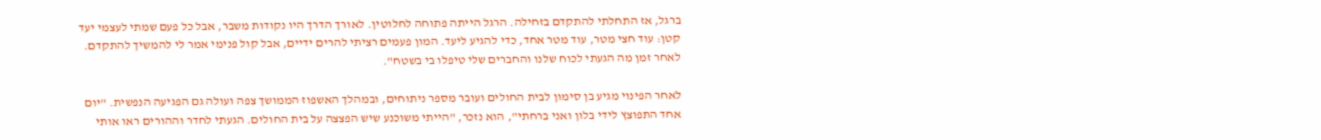ברגל, אז התחלתי להתקדם בזחילה. הרגל הייתה פתוחה לחלוטין. לאורך הדרך היו נקודות משבר, אבל כל פעם שמתי לעצמי יעד קטן: עוד חצי מטר, עוד מטר אחד, כדי להגיע ליעד. המון פעמים רציתי להרים ידיים, אבל קול פנימי אמר לי להמשיך להתקדם. לאחר זמן מה הגעתי לכוח שלנו והחברים שלי טיפלו בי בשטח".

לאחר הפינוי מגיע בן סימון לבית החולים ועובר מספר ניתוחים, ובמהלך האשפוז הממושך צפה ועולה גם הפגיעה הנפשית. "יום אחד התפוצץ לידי בלון ואני ברחתי", הוא נזכר, "הייתי משוכנע שיש הפצצה על בית החולים. הגעתי לחדר וההורים ראו אותי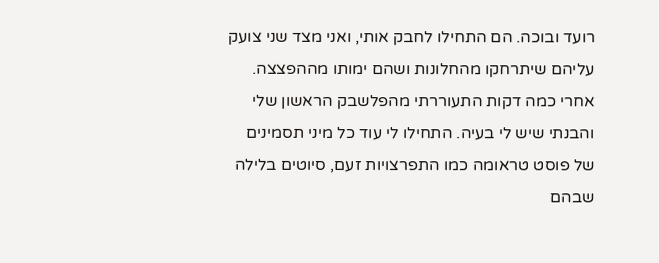רועד ובוכה. הם התחילו לחבק אותי, ואני מצד שני צועק עליהם שיתרחקו מהחלונות ושהם ימותו מההפצצה. אחרי כמה דקות התעוררתי מהפלשבק הראשון שלי והבנתי שיש לי בעיה. התחילו לי עוד כל מיני תסמינים של פוסט טראומה כמו התפרצויות זעם, סיוטים בלילה שבהם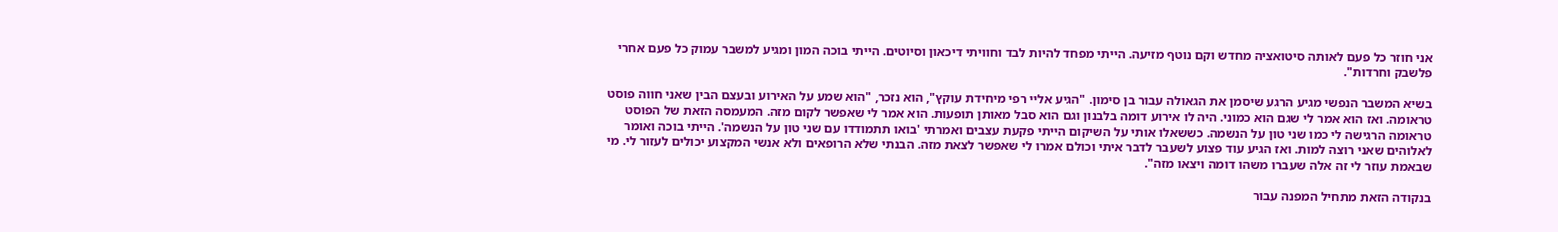אני חוזר כל פעם לאותה סיטואציה מחדש וקם נוטף מזיעה. הייתי מפחד להיות לבד וחוויתי דיכאון וסיוטים. הייתי בוכה המון ומגיע למשבר עמוק כל פעם אחרי פלשבק וחרדות".

בשיא המשבר הנפשי מגיע הרגע שיסמן את הגאולה עבור בן סימון. "הגיע אליי רפי מיחידת עוקץ", הוא נזכר, "הוא שמע על האירוע ובעצם הבין שאני חווה פוסט טראומה. ואז הוא אמר לי שגם הוא כמוני. היה לו אירוע דומה בלבנון וגם הוא סבל מאותן תופעות. הוא אמר לי שאפשר לקום מזה. המעמסה הזאת של הפוסט טראומה הרגישה לי כמו שני טון על הנשמה. כששאלו אותי על השיקום הייתי פקעת עצבים ואמרתי 'בואו תתמודדו עם שני טון על הנשמה'. הייתי בוכה ואומר לאלוהים שאני רוצה למות. ואז הגיע עוד פצוע לשעבר לדבר איתי וכולם אמרו לי שאפשר לצאת מזה. הבנתי שלא הרופאים ולא אנשי המקצוע יכולים לעזור לי. מי שבאמת עוזר לי זה אלה שעברו משהו דומה ויצאו מזה".

בנקודה הזאת מתחיל המפנה עבור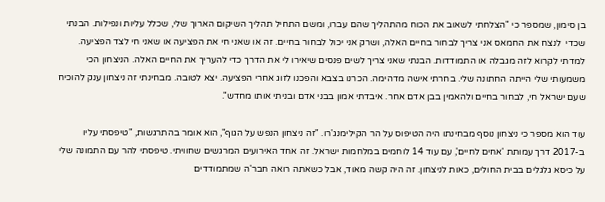בן סימון, שמספר כי "הצלחתי לשאוב את הכוח מהתהליך שהם עברו, ומשם התחיל תהליך השיקום הארוך שלי, שכלל עליות ונפילות. הבנתי שכדי  לנצח את החמאס אני צריך לבחור בחיים האלה, ושרק אני יכול לבחור בחיים. זה או שאני חי את הפציעה או שאני חי לצד הפציעה. למדתי לקרוא לזה מגבלה או התמודדות. הבנתי שאני צריך לשים פנסים שיאירו לי את הדרך כדי להעריך את החיים האלה. הניצחון הכי משמעותי שלי הייתה החתונה שלי. בחרתי אישה מדהימה. הכרנו בצבא והפכנו לזוג אחרי הפציעה. יצא לטובה. מבחינתי זה ניצחון ענק להוכיח שעם ישראל חי, לבחור בחיים ולהאמין בבן אדם אחר. איבדתי אמון בבני אדם ובניתי אותו מחדש".

עוד הוא מספר כי ניצחון נוסף מבחינתו היה הטיפוס על הר הקילימנג'רו. "זה ניצחון הנפש על הגוף", הוא אומר בהתרגשות, "טיפסתי עליו ב-2017 דרך עמותת 'אחים לחיים', עם עוד 14 לוחמים במלחמות ישראל. זה אחד האירועים המרגשים שחוויתי. טיפסתי להר עם התמונה שלי על כיסא גלגלים בבית החולים, כאות לניצחון. זה היה קשה מאוד, אבל כשאתה רואה חבר'ה שמתמודדים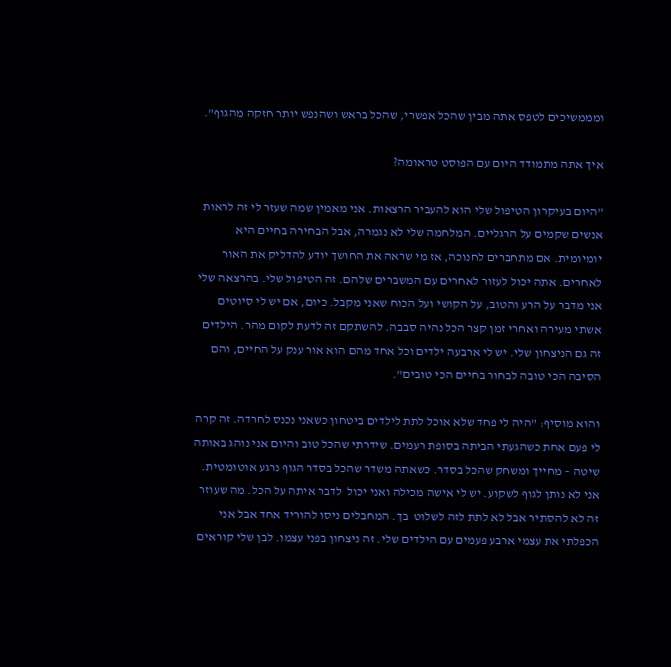ומממשיכים לטפס אתה מבין שהכל אפשרי, שהכל בראש ושהנפש יותר חזקה מהגוף".

איך אתה מתמודד היום עם הפוסט טראומה?

"היום בעיקרון הטיפול שלי הוא להעביר הרצאות. אני מאמין שמה שעזר לי זה לראות אנשים שקמים על הרגליים. המלחמה שלי לא נגמרה, אבל הבחירה בחיים היא יומיומית. אם מתחברים לחנוכה, אז מי שראה את החושך יודע להדליק את האור לאחרים. אתה יכול לעזור לאחרים עם המשברים שלהם. זה הטיפול שלי. בהרצאה שלי אני מדבר על הרע והטוב, על הקושי ועל הכוח שאני מקבל. כיום, אם יש לי סיוטים אשתי מעירה ואחרי זמן קצר הכל נהיה סבבה. להשתקם זה לדעת לקום מהר. הילדים זה גם הניצחון שלי. יש לי ארבעה ילדים וכל אחד מהם הוא אור ענק על החיים, והם הסיבה הכי טובה לבחור בחיים הכי טובים".

והוא מוסיף: "היה לי פחד שלא אוכל לתת לילדים ביטחון כשאני נכנס לחרדה. זה קרה לי פעם אחת כשהגעתי הביתה בסופת רעמים. שידרתי שהכל טוב והיום אני נוהג באותה שיטה – מחייך ומשחק שהכל בסדר. כשאתה משדר שהכל בסדר הגוף נרגע אוטומטית. אני לא נותן לגוף לשקוע. יש לי אישה מכילה ואני יכול  לדבר איתה על הכל. מה שעוזר זה לא להסתיר אבל לא לתת לזה לשלוט  בך. המחבלים ניסו להוריד אחד אבל אני הכפלתי את עצמי ארבע פעמים עם הילדים שלי. זה ניצחון בפני עצמו. לבן שלי קוראים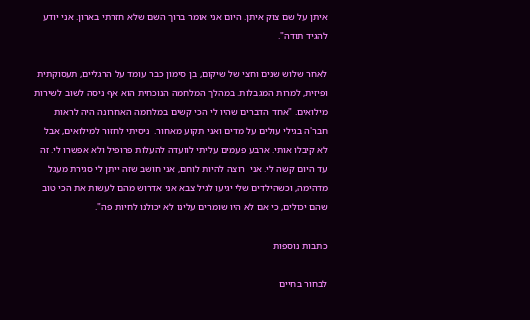איתן על שם צוק איתן. היום אני אומר ברוך השם שלא חזרתי בארון. אני יודע להגיד תודה".

לאחר שלוש שנים וחצי של שיקום, בן סימון כבר עומד על הרגליים, תעסוקתית ופיזית, למרות המגבלות. במהלך המלחמה הנוכחית הוא אף ניסה לשוב לשירות מילואים. "אחד הדברים שהיו לי הכי קשים במלחמה האחרונה היה לראות חבר'ה בגילי עולים על מדים ואני תקוע מאחור.  ניסיתי לחזור למילואים, אבל לא קיבלו אותי. ארבע פעמים עליתי לוועדה להעלות פרופיל ולא אפשרו לי. זה עד היום קשה לי. אני  רוצה להיות לוחם, אני חושב שזה ייתן לי סגירת מעגל מדהימה, וכשהילדים שלי יגיעו לגיל צבא אני אדרוש מהם לעשות את הכי טוב שהם יכולים, כי אם לא היו שומרים עלינו לא יכולנו לחיות פה".

כתבות נוספות

לבחור בחיים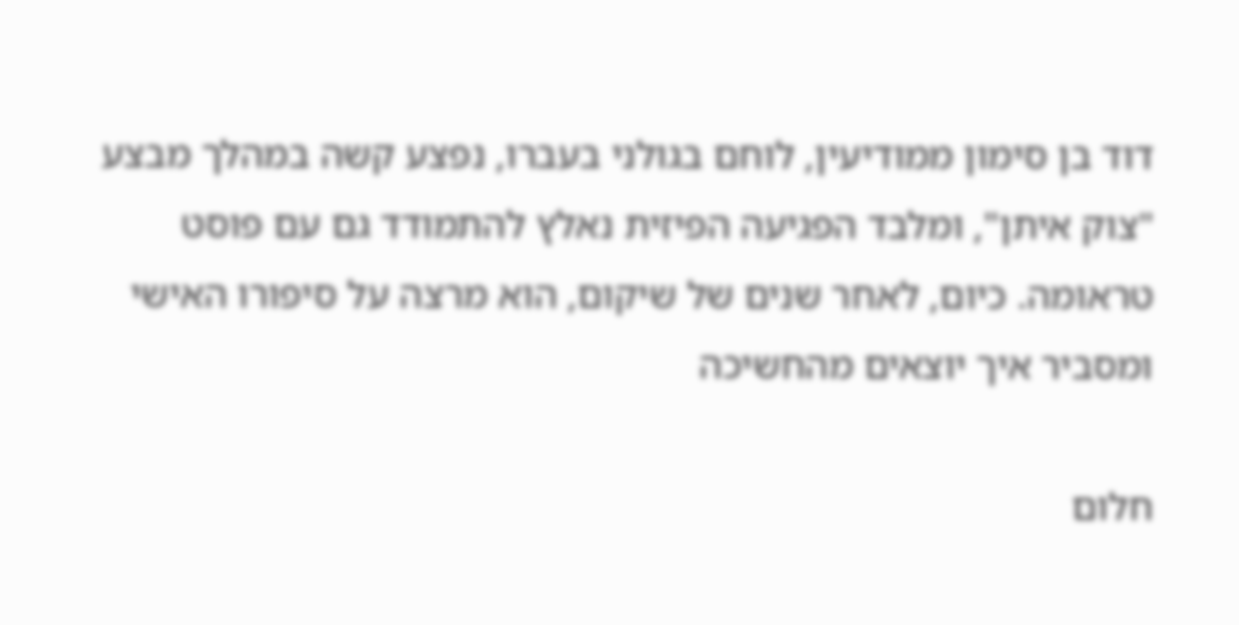דוד בן סימון ממודיעין, לוחם בגולני בעברו, נפצע קשה במהלך מבצע "צוק איתן", ומלבד הפגיעה הפיזית נאלץ להתמודד גם עם פוסט טראומה. כיום, לאחר שנים של שיקום, הוא מרצה על סיפורו האישי ומסביר איך יוצאים מהחשיכה

חלום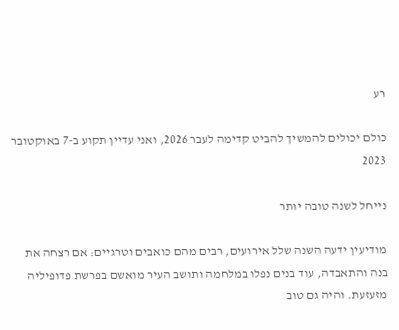רע

כולם יכולים להמשיך להביט קדימה לעבר 2026, ואני עדיין תקוע ב-7 באוקטובר 2023

נייחל לשנה טובה יותר

מודיעין ידעה השנה שלל אירועים, רבים מהם כואבים וטרגיים: אם רצחה את בנה והתאבדה, עוד בנים נפלו במלחמה ותושב העיר מואשם בפרשת פדופיליה מזעזעת. והיה גם טוב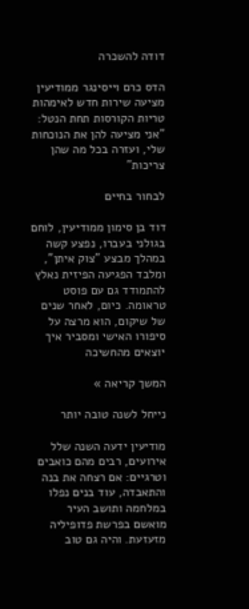דודה להשכרה

הדס כרם וייסינגר ממודיעין מציעה שירות חדש לאימהות טריות הקורסות תחת הנטל: "אני מציעה להן את הנוכחות שלי, ועזרה בכל מה שהן צריכות"

לבחור בחיים

דוד בן סימון ממודיעין, לוחם בגולני בעברו, נפצע קשה במהלך מבצע "צוק איתן", ומלבד הפגיעה הפיזית נאלץ להתמודד גם עם פוסט טראומה. כיום, לאחר שנים של שיקום, הוא מרצה על סיפורו האישי ומסביר איך יוצאים מהחשיכה

המשך קריאה »

נייחל לשנה טובה יותר

מודיעין ידעה השנה שלל אירועים, רבים מהם כואבים וטרגיים: אם רצחה את בנה והתאבדה, עוד בנים נפלו במלחמה ותושב העיר מואשם בפרשת פדופיליה מזעזעת. והיה גם טוב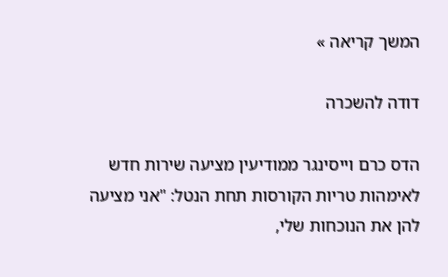המשך קריאה »

דודה להשכרה

הדס כרם וייסינגר ממודיעין מציעה שירות חדש לאימהות טריות הקורסות תחת הנטל: "אני מציעה להן את הנוכחות שלי,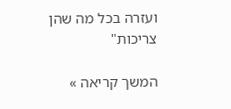ועזרה בכל מה שהן צריכות"

המשך קריאה »